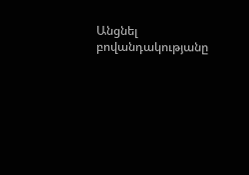Անցնել բովանդակությանը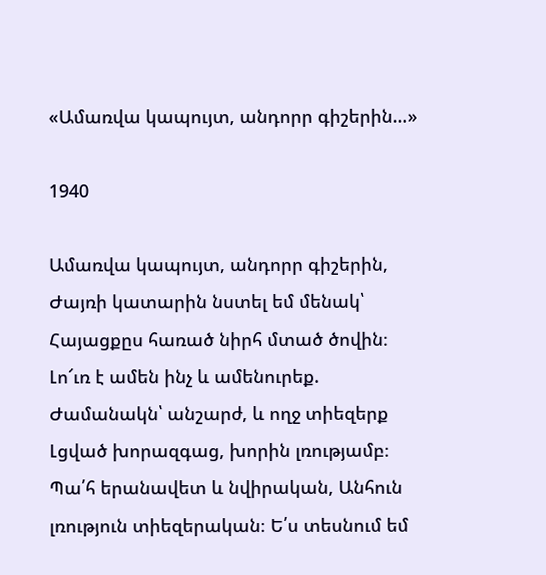«Ամառվա կապույտ, անդորր գիշերին…»

1940

Ամառվա կապույտ, անդորր գիշերին, Ժայռի կատարին նստել եմ մենակ՝ Հայացքըս հառած նիրհ մտած ծովին։ Լո՜ւռ է ամեն ինչ և ամենուրեք. Ժամանակն՝ անշարժ, և ողջ տիեզերք Լցված խորազգաց, խորին լռությամբ։ Պա՛հ երանավետ և նվիրական, Անհուն լռություն տիեզերական։ Ե՛ս տեսնում եմ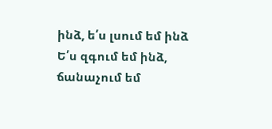ինձ, ե՛ս լսում եմ ինձ Ե՛ս զգում եմ ինձ, ճանաչում եմ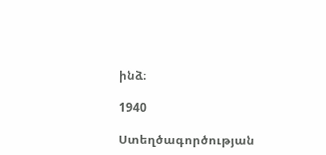ինձ։

1940

Ստեղծագործության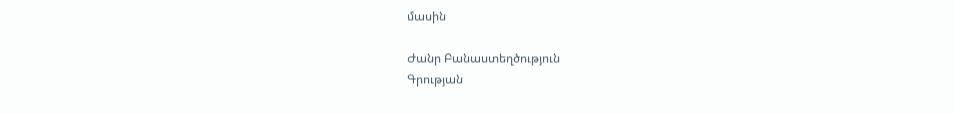մասին

Ժանր Բանաստեղծություն
Գրության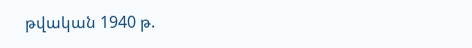թվական 1940 թ.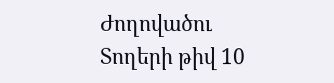Ժողովածու
Տողերի թիվ 10